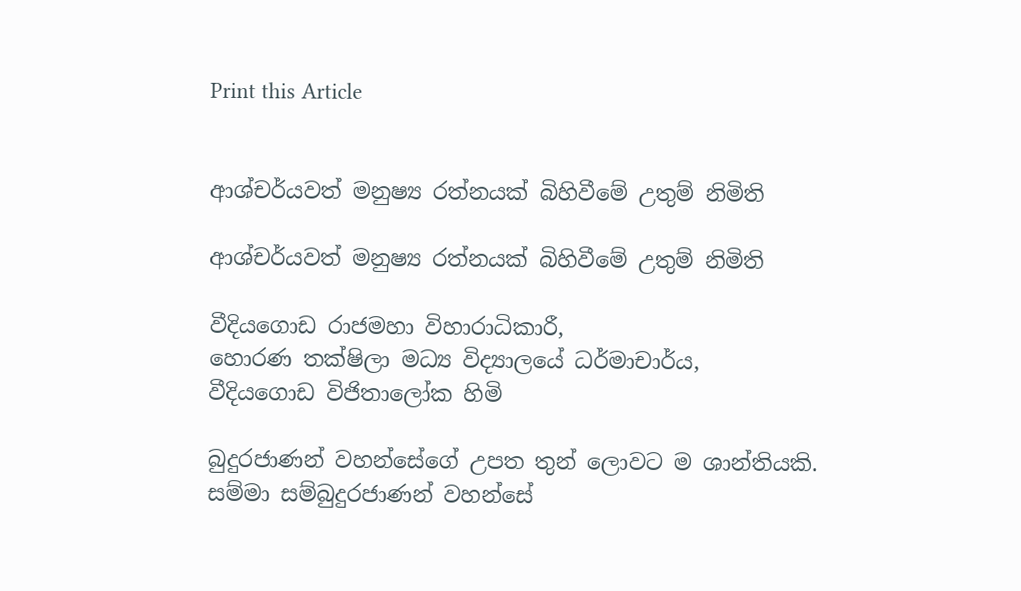Print this Article


ආශ්චර්යවත් මනුෂ්‍ය රත්නයක් බිහිවීමේ උතුම් නිමිති

ආශ්චර්යවත් මනුෂ්‍ය රත්නයක් බිහිවීමේ උතුම් නිමිති

වීදියගොඩ රාජමහා විහාරාධිකාරී,
හොරණ තක්ෂිලා මධ්‍ය විද්‍යාලයේ ධර්මාචාර්ය,
වීදියගොඩ විජිතාලෝක හිමි

බුදුරජාණන් වහන්සේගේ උපත තුන් ලොවට ම ශාන්තියකි. සම්මා සම්බුදුරජාණන් වහන්සේ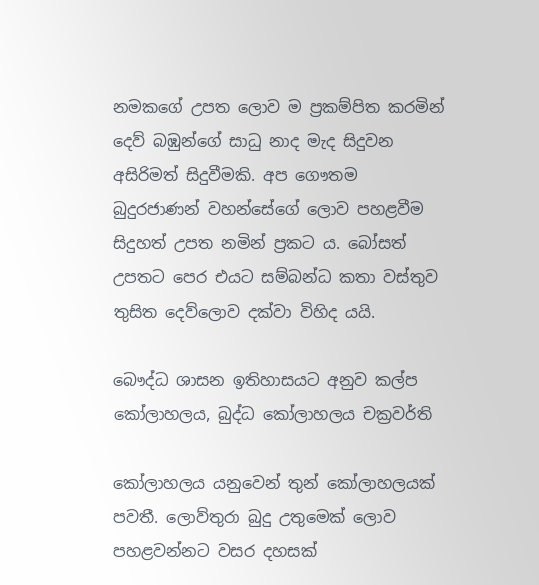නමකගේ උපත ලොව ම ප්‍රකම්පිත කරමින් දෙව් බඹුන්ගේ සාධු නාද මැද සිදුවන අසිරිමත් සිදුවීමකි. අප ගෞතම බුදුරජාණන් වහන්සේගේ ලොව පහළවීම සිදුහත් උපත නමින් ප්‍රකට ය. බෝසත් උපතට පෙර එයට සම්බන්ධ කතා වස්තුව තුසිත දෙව්ලොව දක්වා විහිද යයි.

බෞද්ධ ශාසන ඉතිහාසයට අනුව කල්ප කෝලාහලය, බුද්ධ කෝලාහලය චක්‍රවර්ති

කෝලාහලය යනුවෙන් තුන් කෝලාහලයක් පවතී. ලොව්තුරා බුදු උතුමෙක් ලොව පහළවන්නට වසර දහසක්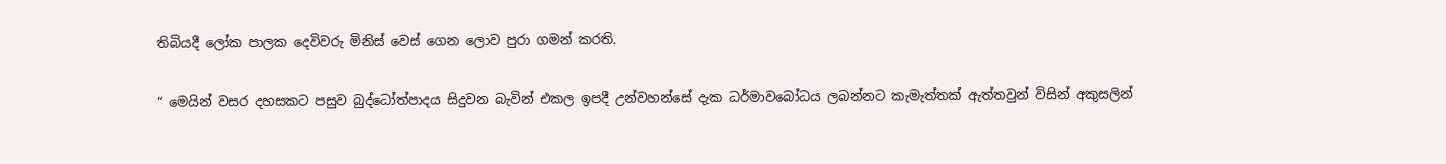තිබියදී ලෝක පාලක දෙවිවරු මිනිස් වෙස් ගෙන ලොව පුරා ගමන් කරති.

“ මෙයින් වසර දහසකට පසුව බුද්ධෝත්පාදය සිදුවන බැවින් එකල ඉපදී උන්වහන්සේ දැක ධර්මාවබෝධය ලබන්නට කැමැත්තක් ඇත්තවුන් විසින් අකුසලින්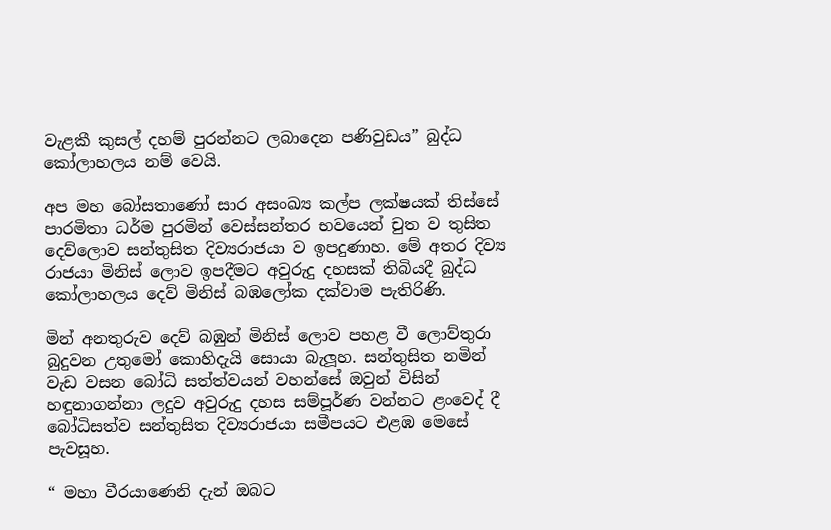වැළකී කුසල් දහම් පුරන්නට ලබාදෙන පණිවුඩය” බුද්ධ කෝලාහලය නම් වෙයි.

අප මහ බෝසතාණෝ සාර අසංඛ්‍ය කල්ප ලක්ෂයක් තිස්සේ පාරමිතා ධර්ම පුරමින් වෙස්සන්තර භවයෙන් චුත ව තුසිත දෙව්ලොව සන්තුසිත දිව්‍යරාජයා ව ඉපදුණාහ. මේ අතර දිව්‍ය රාජයා මිනිස් ලොව ඉපදීමට අවුරුදු දහසක් තිබියදී බුද්ධ කෝලාහලය දෙව් මිනිස් බඹලෝක දක්වාම පැතිරිණි.

මින් අනතුරුව දෙව් බඹුන් මිනිස් ලොව පහළ වී ලොව්තුරා බුදුවන උතුමෝ කොහිදැයි සොයා බැලූහ. සන්තුසිත නමින් වැඩ වසන බෝධි සත්ත්වයන් වහන්සේ ඔවුන් විසින් හඳුනාගන්නා ලදුව අවුරුදු දහස සම්පූර්ණ වන්නට ළංවෙද් දී බෝධිසත්ව සන්තුසිත දිව්‍යරාජයා සමීපයට එළඹ මෙසේ පැවසූහ.

“ මහා වීරයාණෙනි දැන් ඔබට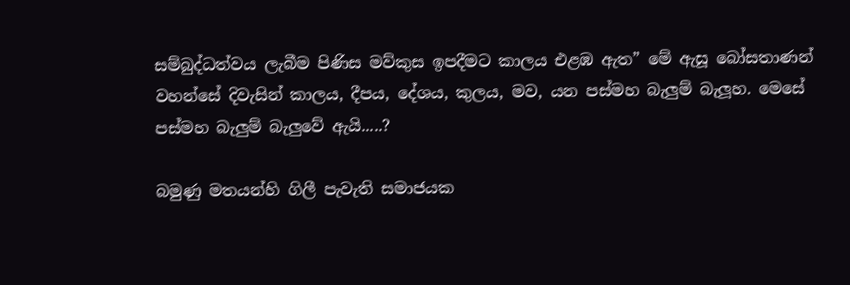සම්බුද්ධත්වය ලැබීම පිණිස මව්කුස ඉපදීමට කාලය එළඹ ඇත” මේ ඇසූ බෝසතාණන් වහන්සේ දිවැසින් කාලය, දීපය, දේශය, කුලය, මව, යන පස්මහ බැලුම් බැලූහ. මෙසේ පස්මහ බැලුම් බැලුවේ ඇයි.....?

බමුණු මතයන්හි ගිලී පැවැති සමාජයක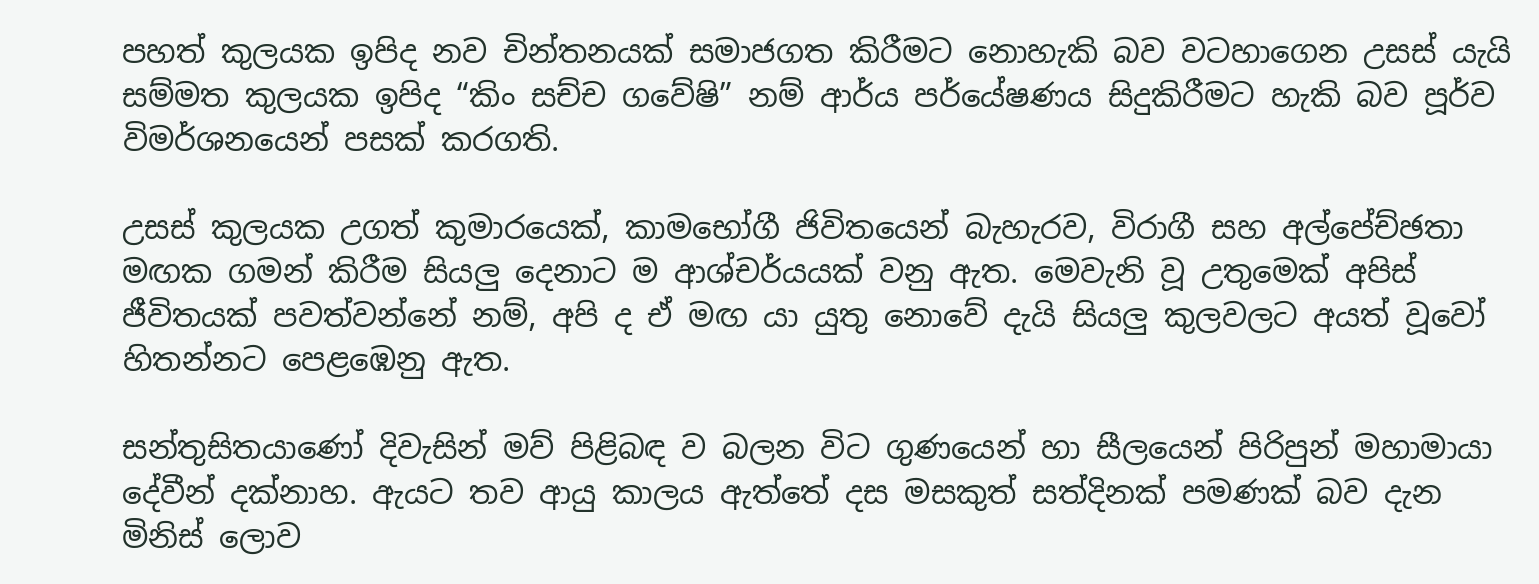පහත් කුලයක ඉපිද නව චින්තනයක් සමාජගත කිරීමට නොහැකි බව වටහාගෙන උසස් යැයි සම්මත කුලයක ඉපිද “කිං සච්ච ගවේෂි” නම් ආර්ය පර්යේෂණය සිදුකිරීමට හැකි බව පූර්ව විමර්ශනයෙන් පසක් කරගති.

උසස් කුලයක උගත් කුමාරයෙක්, කාමභෝගී ජිවිතයෙන් බැහැරව, විරාගී සහ අල්පේච්ඡතා මඟක ගමන් කිරීම සියලු දෙනාට ම ආශ්චර්යයක් වනු ඇත. මෙවැනි වූ උතුමෙක් අපිස් ජීවිතයක් පවත්වන්නේ නම්, අපි ද ඒ මඟ යා යුතු නොවේ දැයි සියලු කුලවලට අයත් වූවෝ හිතන්නට පෙළඹෙනු ඇත.

සන්තුසිතයාණෝ දිවැසින් මව් පිළිබඳ ව බලන විට ගුණයෙන් හා සීලයෙන් පිරිපුන් මහාමායා දේවීන් දක්නාහ. ඇයට තව ආයු කාලය ඇත්තේ දස මසකුත් සත්දිනක් පමණක් බව දැන මිනිස් ලොව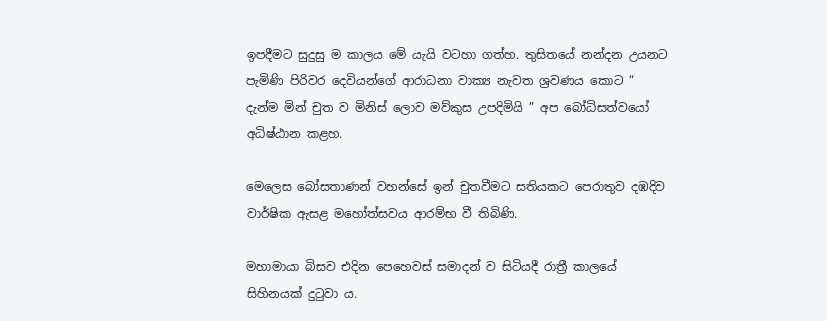ඉපදීමට සුදුසු ම කාලය මේ යැයි වටහා ගත්හ. තුසිතයේ නන්දන උයනට පැමිණි පිරිවර දෙවියන්ගේ ආරාධනා වාක්‍ය නැවත ශ්‍රවණය කොට “ දැන්ම මින් චුත ව මිනිස් ලොව මව්කුස උපදිමියි ” අප බෝධිසත්වයෝ අධිෂ්ඨාන කළහ.

මෙලෙස බෝසතාණන් වහන්සේ ඉන් චුතවීමට සතියකට පෙරාතුව දඹදිව වාර්ෂික ඇසළ මහෝත්සවය ආරම්භ වී තිබිණි.

මහාමායා බිසව එදින පෙහෙවස් සමාදන් ව සිටියදී රාත්‍රී කාලයේ සිහිනයක් දුටුවා ය.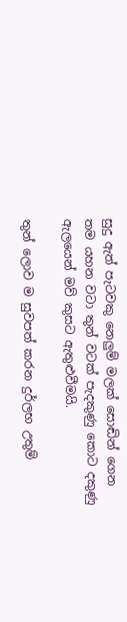සුදු ඇත් පැටවකු නෙලුම් මලක් සොඬින් ගෙන තම යහන වටා තුන් වටක් පැදකුණු කොට දකුණු ඇලයෙන් මව් කුසට ඇතුළුවීමයි.

තුන් ලොව ම සුවපත් කරන දුර්ලභ උතුම්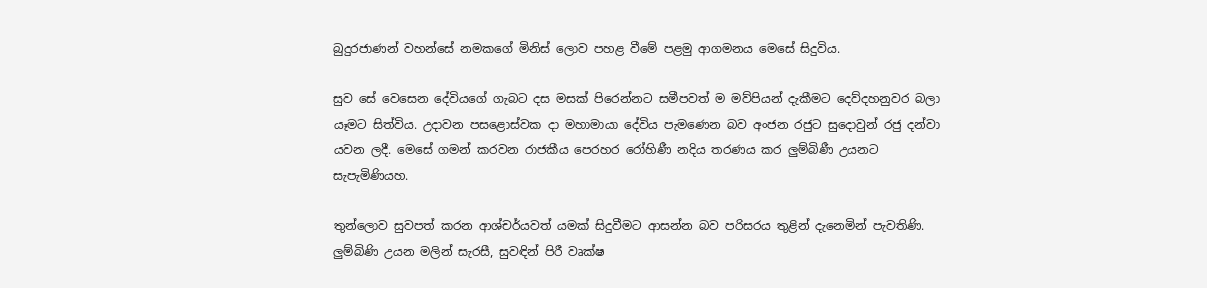බුදුරජාණන් වහන්සේ නමකගේ මිනිස් ලොව පහළ වීමේ පළමු ආගමනය මෙසේ සිදුවිය.

සුව සේ වෙසෙන දේවියගේ ගැබට දස මසක් පිරෙන්නට සමීපවත් ම මව්පියන් දැකීමට දෙව්දහනුවර බලා යෑමට සිත්විය. උදාවන පසළොස්වක දා මහාමායා දේවිය පැමණෙන බව අංජන රජුට සුදොවුන් රජු දන්වා යවන ලදී. මෙසේ ගමන් කරවන රාජකීය පෙරහර රෝහිණී නදිය තරණය කර ලුම්බිණී උයනට සැපැමිණියහ.

තුන්ලොව සුවපත් කරන ආශ්චර්යවත් යමක් සිදුවීමට ආසන්න බව පරිසරය තුළින් දැනෙමින් පැවතිණි. ලුම්බිණි උයන මලින් සැරසී, සුවඳින් පිරී වෘක්ෂ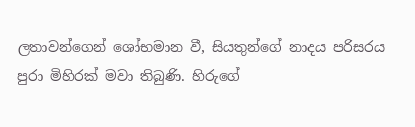ලතාවන්ගෙන් ශෝභමාන වී, සියතුන්ගේ නාදය පරිසරය පුරා මිහිරක් මවා තිබුණි. හිරුගේ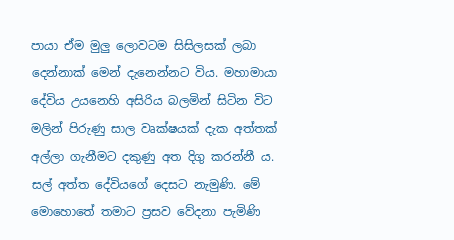පායා ඒම මුලු ලොවටම සිසිලසක් ලබා දෙන්නාක් මෙන් දැනෙන්නට විය. මහාමායා දේවිය උයනෙහි අසිරිය බලමින් සිටින විට මලින් පිරුණු සාල වෘක්ෂයක් දැක අත්තක් අල්ලා ගැනීමට දකුණු අත දිගු කරන්නී ය. සල් අත්ත දේවියගේ දෙසට නැමුණි. මේ මොහොතේ තමාට ප්‍රසව වේදනා පැමිණි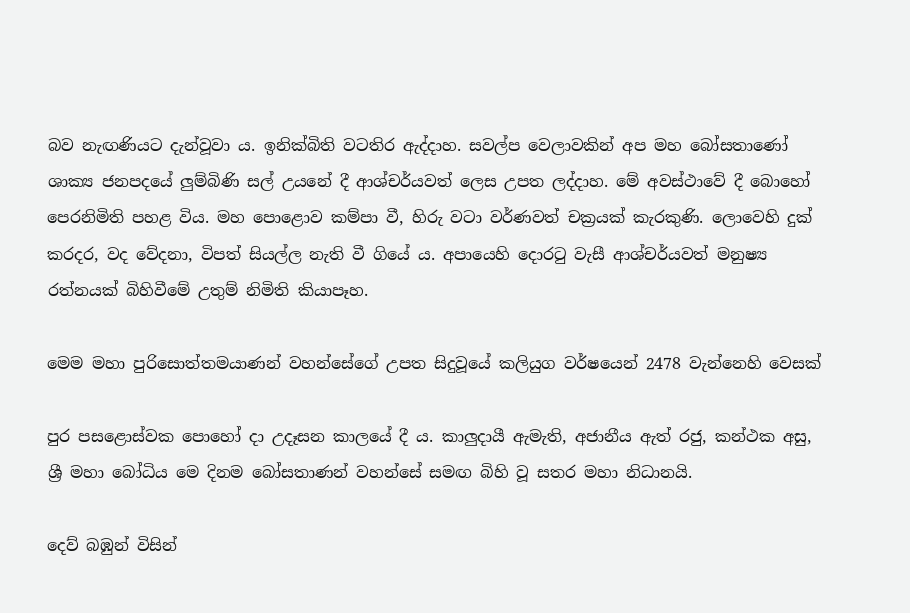බව නැඟණියට දැන්වූවා ය. ඉනික්බිති වටතිර ඇද්දාහ. සවල්ප වෙලාවකින් අප මහ බෝසතාණෝ ශාක්‍ය ජනපදයේ ලුම්බිණි සල් උයනේ දී ආශ්චර්යවත් ලෙස උපත ලද්දාහ. මේ අවස්ථාවේ දී බොහෝ පෙරනිමිති පහළ විය. මහ පොළොව කම්පා වී, හිරු වටා වර්ණවත් චක්‍රයක් කැරකුණි. ලොවෙහි දුක් කරදර, වද වේදනා, විපත් සියල්ල නැති වී ගියේ ය. අපායෙහි දොරටු වැසී ආශ්චර්යවත් මනුෂ්‍ය රත්නයක් බිහිවීමේ උතුම් නිමිති කියාපෑහ.

මෙම මහා පුරිසොත්තමයාණන් වහන්සේගේ උපත සිදුවූයේ කලියුග වර්ෂයෙන් 2478 වැන්නෙහි වෙසක්

පුර පසළොස්වක පොහෝ දා උදෑසන කාලයේ දී ය. කාලුදායී ඇමැති, අජානීය ඇත් රජු, කන්ථක අසු, ශ්‍රී මහා බෝධිය මෙ දිනම බෝසතාණන් වහන්සේ සමඟ බිහි වූ සතර මහා නිධානයි.

දෙව් බඹුන් විසින්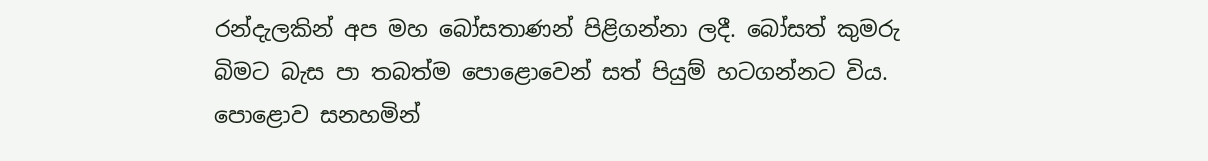රන්දැලකින් අප මහ බෝසතාණන් පිළිගන්නා ලදී. බෝසත් කුමරු බිමට බැස පා තබත්ම පොළොවෙන් සත් පියුම් හටගන්නට විය. පොළොව සනහමින්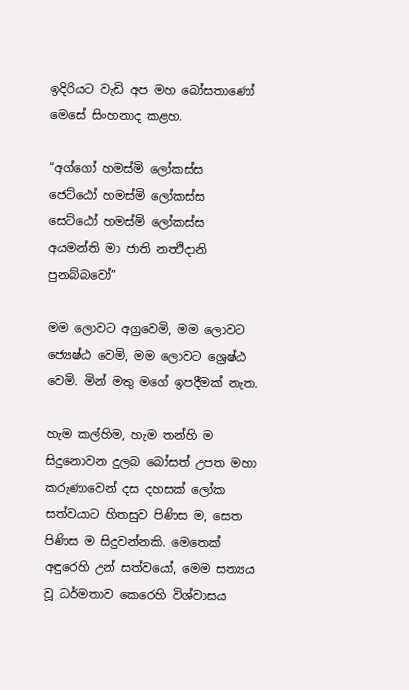ඉදිරියට වැඩි අප මහ බෝසතාණෝ මෙසේ සිංහනාද කළහ.

“අග්ගෝ හමස්මි ලෝකස්ස
ජෙට්ඨෝ හමස්මි ලෝකස්ස
සෙට්ඨෝ හමස්මි ලෝකස්ස
අයමන්ති මා ජාති නත්‍ථිදානි පුනබ්බවෝ”

මම ලොවට අග්‍රවෙමි, මම ලොවට ජ්‍යෙෂ්ඨ වෙමි, මම ලොවට ශ්‍රෙෂ්ඨ වෙමි. මින් මතු මගේ ඉපදීමක් නැත.

හැම කල්හිම, හැම තන්හි ම සිදුනොවන දුලබ බෝසත් උපත මහා කරුණාවෙන් දස දහසක් ලෝක සත්වයාට හිතසුව පිණිස ම, සෙත පිණිස ම සිදුවන්නකි. මෙතෙක් අඳුරෙහි උන් සත්වයෝ, මෙම සත්‍යය වූ ධර්මතාව කෙරෙහි විශ්වාසය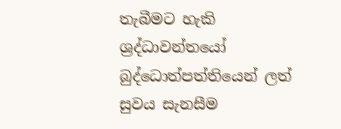තැබීමට හැකි ශ්‍රද්ධාවන්තයෝ බුද්ධොත්පත්තියෙන් ලත් සුවය සැනසීම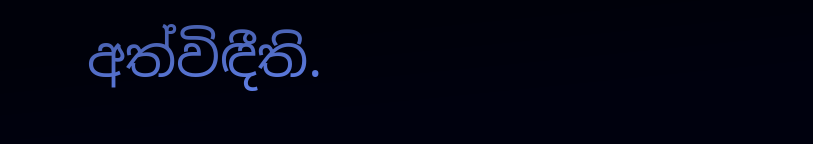අත්විඳීති.